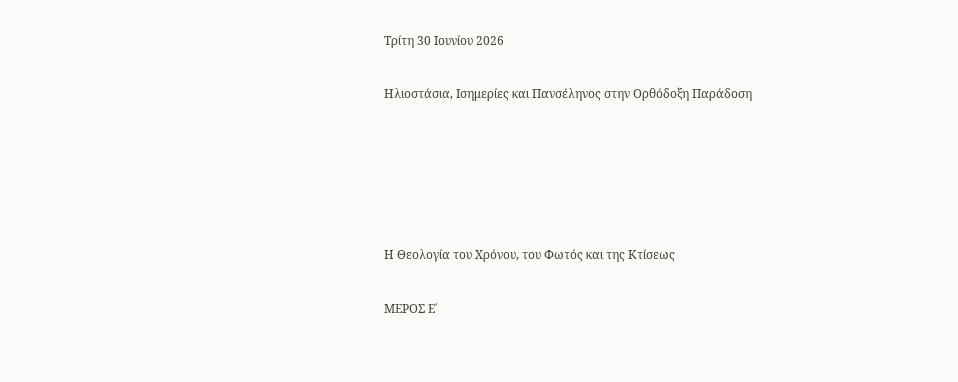Τρίτη 30 Ιουνίου 2026

Ηλιοστάσια, Ισημερίες και Πανσέληνος στην Ορθόδοξη Παράδοση





Η Θεολογία του Χρόνου, του Φωτός και της Κτίσεως

ΜΕΡΟΣ Ε΄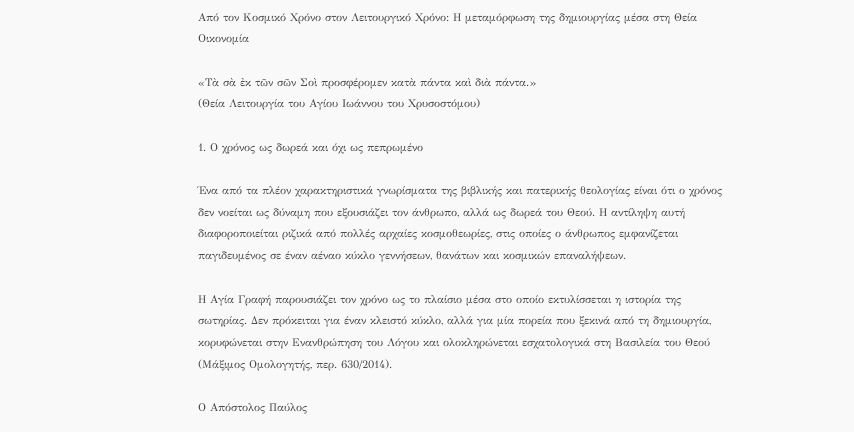Από τον Κοσμικό Χρόνο στον Λειτουργικό Χρόνο: Η μεταμόρφωση της δημιουργίας μέσα στη Θεία Οικονομία

«Τὰ σὰ ἐκ τῶν σῶν Σοὶ προσφέρομεν κατὰ πάντα καὶ διὰ πάντα.»
(Θεία Λειτουργία του Αγίου Ιωάννου του Χρυσοστόμου)

1. Ο χρόνος ως δωρεά και όχι ως πεπρωμένο

Ένα από τα πλέον χαρακτηριστικά γνωρίσματα της βιβλικής και πατερικής θεολογίας είναι ότι ο χρόνος δεν νοείται ως δύναμη που εξουσιάζει τον άνθρωπο, αλλά ως δωρεά του Θεού. Η αντίληψη αυτή διαφοροποιείται ριζικά από πολλές αρχαίες κοσμοθεωρίες, στις οποίες ο άνθρωπος εμφανίζεται παγιδευμένος σε έναν αέναο κύκλο γεννήσεων, θανάτων και κοσμικών επαναλήψεων.

Η Αγία Γραφή παρουσιάζει τον χρόνο ως το πλαίσιο μέσα στο οποίο εκτυλίσσεται η ιστορία της σωτηρίας. Δεν πρόκειται για έναν κλειστό κύκλο, αλλά για μία πορεία που ξεκινά από τη δημιουργία, κορυφώνεται στην Ενανθρώπηση του Λόγου και ολοκληρώνεται εσχατολογικά στη Βασιλεία του Θεού (Μάξιμος Ομολογητής, περ. 630/2014).

Ο Απόστολος Παύλος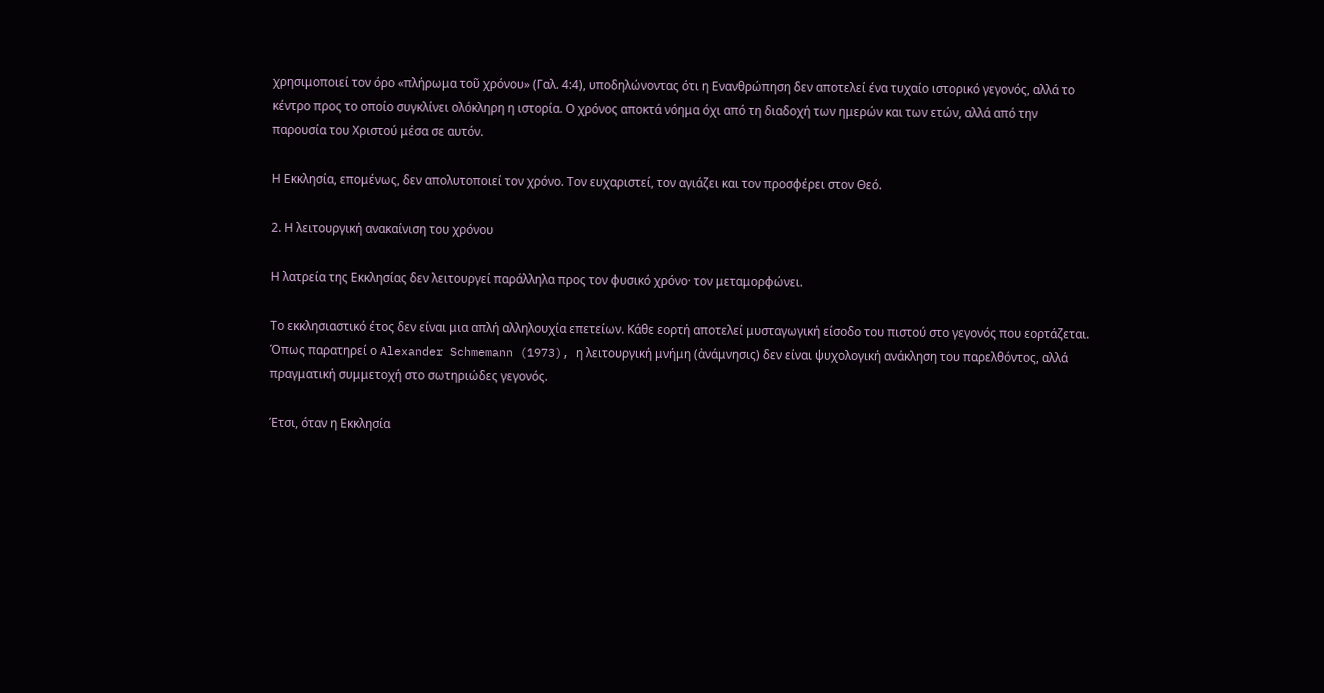χρησιμοποιεί τον όρο «πλήρωμα τοῦ χρόνου» (Γαλ. 4:4), υποδηλώνοντας ότι η Ενανθρώπηση δεν αποτελεί ένα τυχαίο ιστορικό γεγονός, αλλά το κέντρο προς το οποίο συγκλίνει ολόκληρη η ιστορία. Ο χρόνος αποκτά νόημα όχι από τη διαδοχή των ημερών και των ετών, αλλά από την παρουσία του Χριστού μέσα σε αυτόν.

Η Εκκλησία, επομένως, δεν απολυτοποιεί τον χρόνο. Τον ευχαριστεί, τον αγιάζει και τον προσφέρει στον Θεό.

2. Η λειτουργική ανακαίνιση του χρόνου

Η λατρεία της Εκκλησίας δεν λειτουργεί παράλληλα προς τον φυσικό χρόνο· τον μεταμορφώνει.

Το εκκλησιαστικό έτος δεν είναι μια απλή αλληλουχία επετείων. Κάθε εορτή αποτελεί μυσταγωγική είσοδο του πιστού στο γεγονός που εορτάζεται. Όπως παρατηρεί ο Alexander Schmemann (1973), η λειτουργική μνήμη (ἀνάμνησις) δεν είναι ψυχολογική ανάκληση του παρελθόντος, αλλά πραγματική συμμετοχή στο σωτηριώδες γεγονός.

Έτσι, όταν η Εκκλησία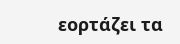εορτάζει τα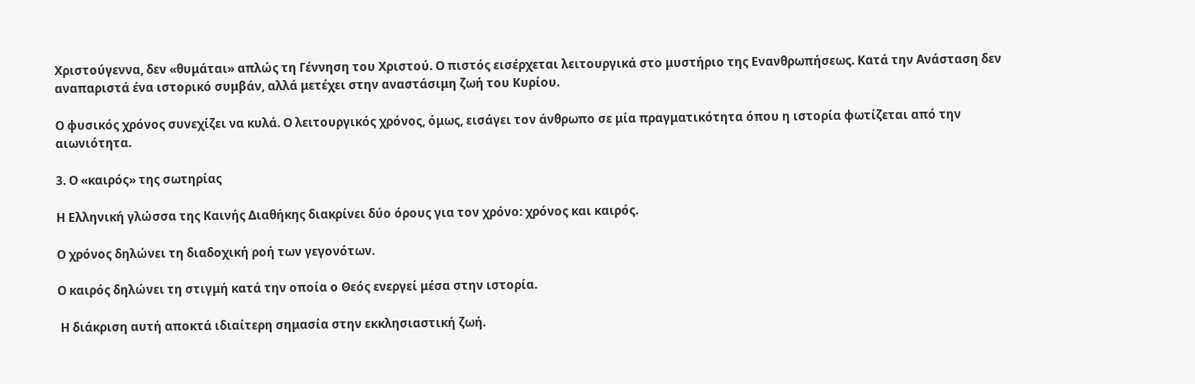Χριστούγεννα, δεν «θυμάται» απλώς τη Γέννηση του Χριστού. Ο πιστός εισέρχεται λειτουργικά στο μυστήριο της Ενανθρωπήσεως. Κατά την Ανάσταση δεν αναπαριστά ένα ιστορικό συμβάν, αλλά μετέχει στην αναστάσιμη ζωή του Κυρίου.

Ο φυσικός χρόνος συνεχίζει να κυλά. Ο λειτουργικός χρόνος, όμως, εισάγει τον άνθρωπο σε μία πραγματικότητα όπου η ιστορία φωτίζεται από την αιωνιότητα.

3. Ο «καιρός» της σωτηρίας

Η Ελληνική γλώσσα της Καινής Διαθήκης διακρίνει δύο όρους για τον χρόνο: χρόνος και καιρός.

Ο χρόνος δηλώνει τη διαδοχική ροή των γεγονότων.

Ο καιρός δηλώνει τη στιγμή κατά την οποία ο Θεός ενεργεί μέσα στην ιστορία.

 Η διάκριση αυτή αποκτά ιδιαίτερη σημασία στην εκκλησιαστική ζωή.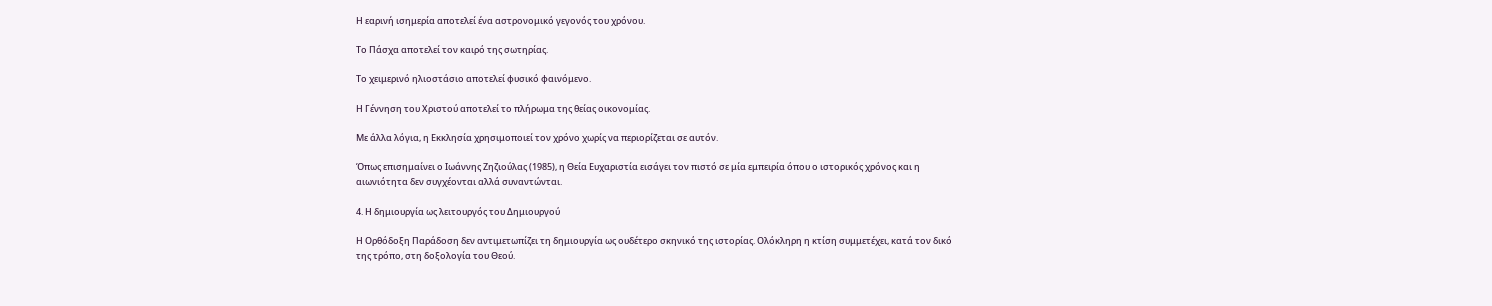Η εαρινή ισημερία αποτελεί ένα αστρονομικό γεγονός του χρόνου.

Το Πάσχα αποτελεί τον καιρό της σωτηρίας.

Το χειμερινό ηλιοστάσιο αποτελεί φυσικό φαινόμενο.

Η Γέννηση του Χριστού αποτελεί το πλήρωμα της θείας οικονομίας.

Με άλλα λόγια, η Εκκλησία χρησιμοποιεί τον χρόνο χωρίς να περιορίζεται σε αυτόν.

Όπως επισημαίνει ο Ιωάννης Ζηζιούλας (1985), η Θεία Ευχαριστία εισάγει τον πιστό σε μία εμπειρία όπου ο ιστορικός χρόνος και η αιωνιότητα δεν συγχέονται αλλά συναντώνται.

4. Η δημιουργία ως λειτουργός του Δημιουργού

Η Ορθόδοξη Παράδοση δεν αντιμετωπίζει τη δημιουργία ως ουδέτερο σκηνικό της ιστορίας. Ολόκληρη η κτίση συμμετέχει, κατά τον δικό της τρόπο, στη δοξολογία του Θεού.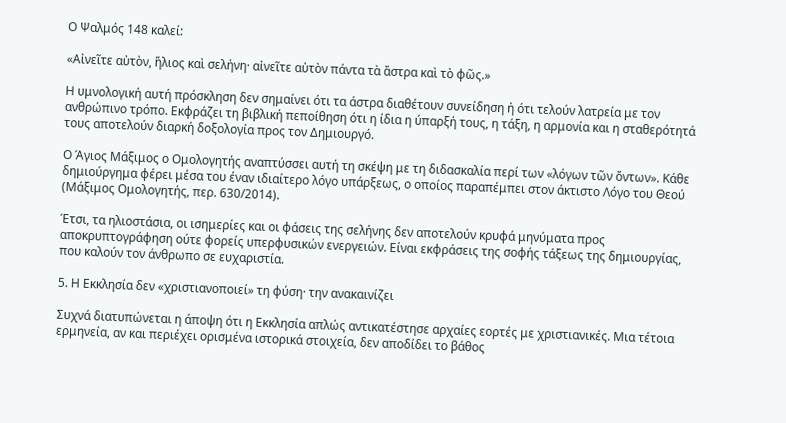Ο Ψαλμός 148 καλεί:

«Αἰνεῖτε αὐτὸν, ἥλιος καὶ σελήνη· αἰνεῖτε αὐτὸν πάντα τὰ ἄστρα καὶ τὸ φῶς.»

Η υμνολογική αυτή πρόσκληση δεν σημαίνει ότι τα άστρα διαθέτουν συνείδηση ή ότι τελούν λατρεία με τον ανθρώπινο τρόπο. Εκφράζει τη βιβλική πεποίθηση ότι η ίδια η ύπαρξή τους, η τάξη, η αρμονία και η σταθερότητά τους αποτελούν διαρκή δοξολογία προς τον Δημιουργό.

Ο Άγιος Μάξιμος ο Ομολογητής αναπτύσσει αυτή τη σκέψη με τη διδασκαλία περί των «λόγων τῶν ὄντων». Κάθε δημιούργημα φέρει μέσα του έναν ιδιαίτερο λόγο υπάρξεως, ο οποίος παραπέμπει στον άκτιστο Λόγο του Θεού (Μάξιμος Ομολογητής, περ. 630/2014).

Έτσι, τα ηλιοστάσια, οι ισημερίες και οι φάσεις της σελήνης δεν αποτελούν κρυφά μηνύματα προς αποκρυπτογράφηση ούτε φορείς υπερφυσικών ενεργειών. Είναι εκφράσεις της σοφής τάξεως της δημιουργίας, που καλούν τον άνθρωπο σε ευχαριστία.

5. Η Εκκλησία δεν «χριστιανοποιεί» τη φύση· την ανακαινίζει

Συχνά διατυπώνεται η άποψη ότι η Εκκλησία απλώς αντικατέστησε αρχαίες εορτές με χριστιανικές. Μια τέτοια ερμηνεία, αν και περιέχει ορισμένα ιστορικά στοιχεία, δεν αποδίδει το βάθος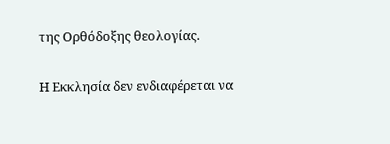της Ορθόδοξης θεολογίας.

Η Εκκλησία δεν ενδιαφέρεται να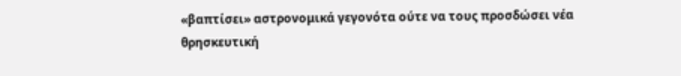«βαπτίσει» αστρονομικά γεγονότα ούτε να τους προσδώσει νέα θρησκευτική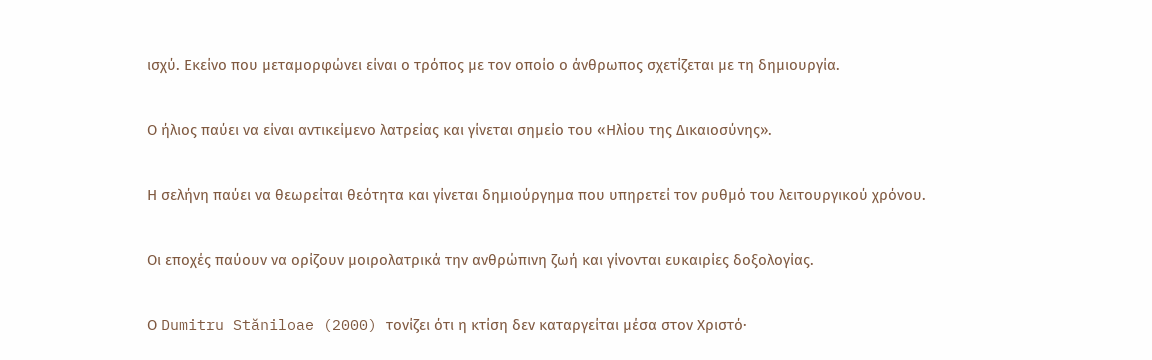ισχύ. Εκείνο που μεταμορφώνει είναι ο τρόπος με τον οποίο ο άνθρωπος σχετίζεται με τη δημιουργία.

Ο ήλιος παύει να είναι αντικείμενο λατρείας και γίνεται σημείο του «Ηλίου της Δικαιοσύνης».

Η σελήνη παύει να θεωρείται θεότητα και γίνεται δημιούργημα που υπηρετεί τον ρυθμό του λειτουργικού χρόνου.

Οι εποχές παύουν να ορίζουν μοιρολατρικά την ανθρώπινη ζωή και γίνονται ευκαιρίες δοξολογίας.

Ο Dumitru Stăniloae (2000) τονίζει ότι η κτίση δεν καταργείται μέσα στον Χριστό·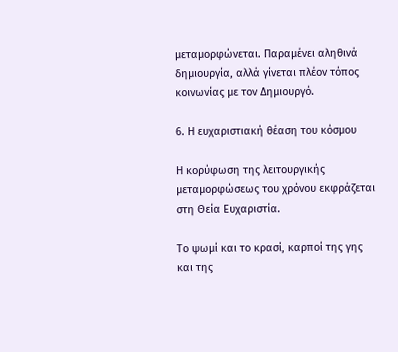μεταμορφώνεται. Παραμένει αληθινά δημιουργία, αλλά γίνεται πλέον τόπος κοινωνίας με τον Δημιουργό.

6. Η ευχαριστιακή θέαση του κόσμου

Η κορύφωση της λειτουργικής μεταμορφώσεως του χρόνου εκφράζεται στη Θεία Ευχαριστία.

Το ψωμί και το κρασί, καρποί της γης και της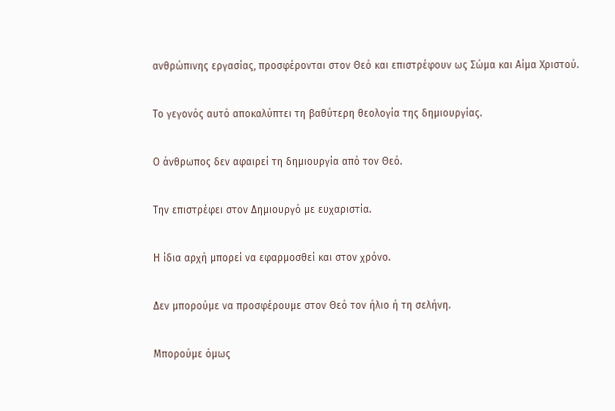ανθρώπινης εργασίας, προσφέρονται στον Θεό και επιστρέφουν ως Σώμα και Αίμα Χριστού.

Το γεγονός αυτό αποκαλύπτει τη βαθύτερη θεολογία της δημιουργίας.

Ο άνθρωπος δεν αφαιρεί τη δημιουργία από τον Θεό.

Την επιστρέφει στον Δημιουργό με ευχαριστία.

Η ίδια αρχή μπορεί να εφαρμοσθεί και στον χρόνο.

Δεν μπορούμε να προσφέρουμε στον Θεό τον ήλιο ή τη σελήνη.

Μπορούμε όμως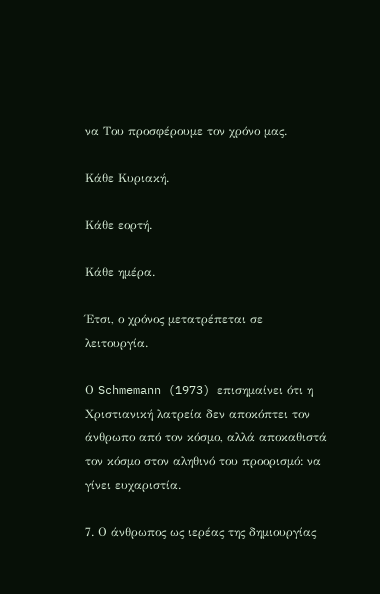να Του προσφέρουμε τον χρόνο μας.

Κάθε Κυριακή.

Κάθε εορτή.

Κάθε ημέρα.

Έτσι, ο χρόνος μετατρέπεται σε λειτουργία.

Ο Schmemann (1973) επισημαίνει ότι η Χριστιανική λατρεία δεν αποκόπτει τον άνθρωπο από τον κόσμο, αλλά αποκαθιστά τον κόσμο στον αληθινό του προορισμό: να γίνει ευχαριστία.

7. Ο άνθρωπος ως ιερέας της δημιουργίας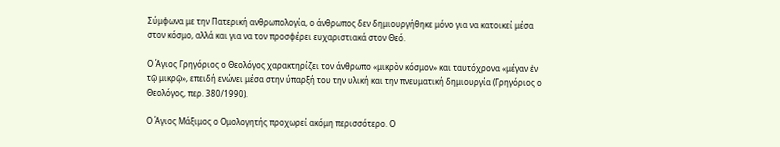Σύμφωνα με την Πατερική ανθρωπολογία, ο άνθρωπος δεν δημιουργήθηκε μόνο για να κατοικεί μέσα στον κόσμο, αλλά και για να τον προσφέρει ευχαριστιακά στον Θεό.

Ο Άγιος Γρηγόριος ο Θεολόγος χαρακτηρίζει τον άνθρωπο «μικρὸν κόσμον» και ταυτόχρονα «μέγαν ἐν τῷ μικρῷ», επειδή ενώνει μέσα στην ύπαρξή του την υλική και την πνευματική δημιουργία (Γρηγόριος ο Θεολόγος, περ. 380/1990).

Ο Άγιος Μάξιμος ο Ομολογητής προχωρεί ακόμη περισσότερο. Ο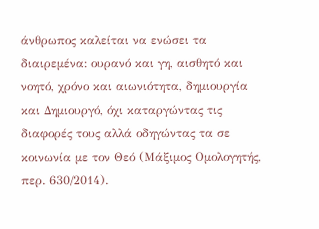άνθρωπος καλείται να ενώσει τα διαιρεμένα: ουρανό και γη, αισθητό και νοητό, χρόνο και αιωνιότητα, δημιουργία και Δημιουργό, όχι καταργώντας τις διαφορές τους αλλά οδηγώντας τα σε κοινωνία με τον Θεό (Μάξιμος Ομολογητής, περ. 630/2014).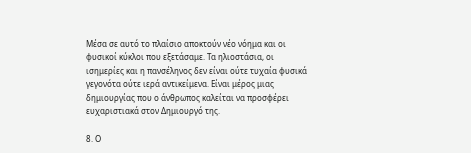Μέσα σε αυτό το πλαίσιο αποκτούν νέο νόημα και οι φυσικοί κύκλοι που εξετάσαμε. Τα ηλιοστάσια, οι ισημερίες και η πανσέληνος δεν είναι ούτε τυχαία φυσικά γεγονότα ούτε ιερά αντικείμενα. Είναι μέρος μιας δημιουργίας που ο άνθρωπος καλείται να προσφέρει ευχαριστιακά στον Δημιουργό της.

8. Ο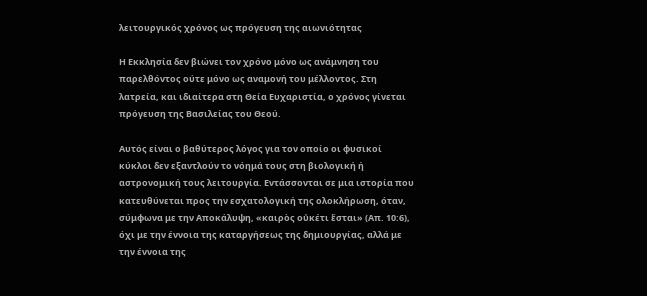λειτουργικός χρόνος ως πρόγευση της αιωνιότητας

Η Εκκλησία δεν βιώνει τον χρόνο μόνο ως ανάμνηση του παρελθόντος ούτε μόνο ως αναμονή του μέλλοντος. Στη λατρεία, και ιδιαίτερα στη Θεία Ευχαριστία, ο χρόνος γίνεται πρόγευση της Βασιλείας του Θεού.

Αυτός είναι ο βαθύτερος λόγος για τον οποίο οι φυσικοί κύκλοι δεν εξαντλούν το νόημά τους στη βιολογική ή αστρονομική τους λειτουργία. Εντάσσονται σε μια ιστορία που κατευθύνεται προς την εσχατολογική της ολοκλήρωση, όταν, σύμφωνα με την Αποκάλυψη, «καιρὸς οὐκέτι ἔσται» (Απ. 10:6), όχι με την έννοια της καταργήσεως της δημιουργίας, αλλά με την έννοια της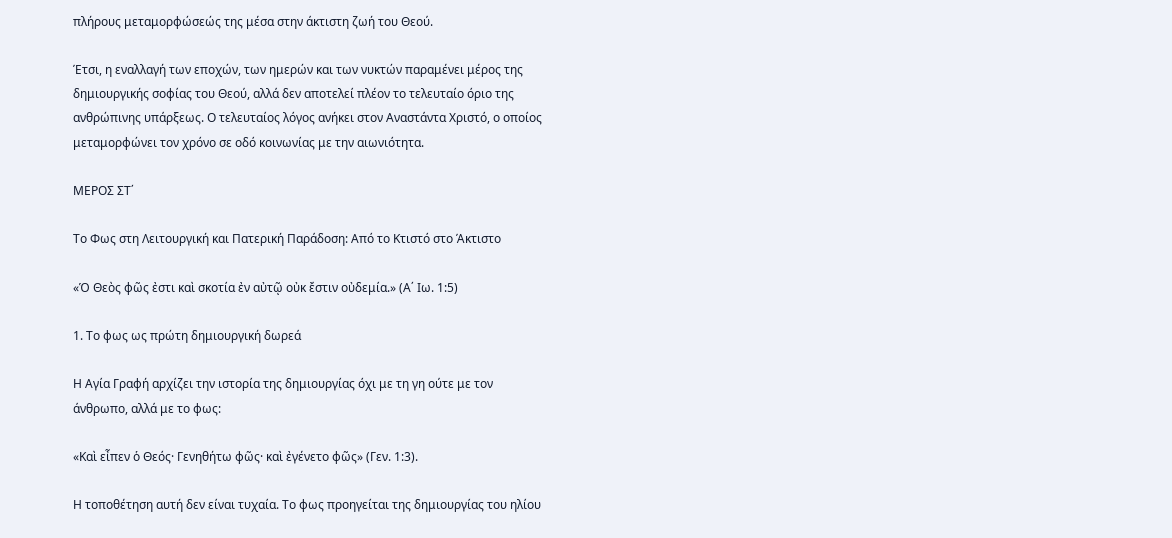πλήρους μεταμορφώσεώς της μέσα στην άκτιστη ζωή του Θεού.

Έτσι, η εναλλαγή των εποχών, των ημερών και των νυκτών παραμένει μέρος της δημιουργικής σοφίας του Θεού, αλλά δεν αποτελεί πλέον το τελευταίο όριο της ανθρώπινης υπάρξεως. Ο τελευταίος λόγος ανήκει στον Αναστάντα Χριστό, ο οποίος μεταμορφώνει τον χρόνο σε οδό κοινωνίας με την αιωνιότητα.

ΜΕΡΟΣ ΣΤ΄

Το Φως στη Λειτουργική και Πατερική Παράδοση: Από το Κτιστό στο Άκτιστο

«Ὁ Θεὸς φῶς ἐστι καὶ σκοτία ἐν αὐτῷ οὐκ ἔστιν οὐδεμία.» (Α΄ Ιω. 1:5)

1. Το φως ως πρώτη δημιουργική δωρεά

Η Αγία Γραφή αρχίζει την ιστορία της δημιουργίας όχι με τη γη ούτε με τον άνθρωπο, αλλά με το φως:

«Καὶ εἶπεν ὁ Θεός· Γενηθήτω φῶς· καὶ ἐγένετο φῶς» (Γεν. 1:3).

Η τοποθέτηση αυτή δεν είναι τυχαία. Το φως προηγείται της δημιουργίας του ηλίου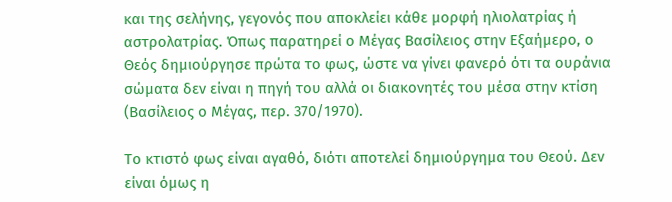και της σελήνης, γεγονός που αποκλείει κάθε μορφή ηλιολατρίας ή αστρολατρίας. Όπως παρατηρεί ο Μέγας Βασίλειος στην Εξαήμερο, ο Θεός δημιούργησε πρώτα το φως, ώστε να γίνει φανερό ότι τα ουράνια σώματα δεν είναι η πηγή του αλλά οι διακονητές του μέσα στην κτίση (Βασίλειος ο Μέγας, περ. 370/1970).

Το κτιστό φως είναι αγαθό, διότι αποτελεί δημιούργημα του Θεού. Δεν είναι όμως η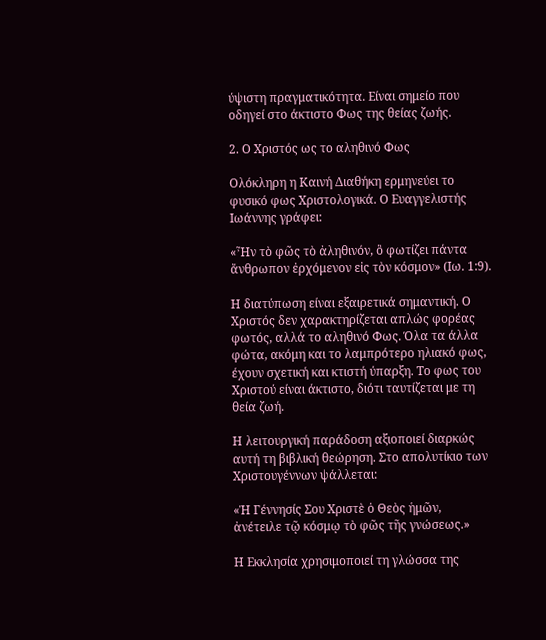ύψιστη πραγματικότητα. Είναι σημείο που οδηγεί στο άκτιστο Φως της θείας ζωής.

2. Ο Χριστός ως το αληθινό Φως

Ολόκληρη η Καινή Διαθήκη ερμηνεύει το φυσικό φως Χριστολογικά. Ο Ευαγγελιστής Ιωάννης γράφει:

«Ἦν τὸ φῶς τὸ ἀληθινόν, ὃ φωτίζει πάντα ἄνθρωπον ἐρχόμενον εἰς τὸν κόσμον» (Ιω. 1:9).

Η διατύπωση είναι εξαιρετικά σημαντική. Ο Χριστός δεν χαρακτηρίζεται απλώς φορέας φωτός, αλλά το αληθινό Φως. Όλα τα άλλα φώτα, ακόμη και το λαμπρότερο ηλιακό φως, έχουν σχετική και κτιστή ύπαρξη. Το φως του Χριστού είναι άκτιστο, διότι ταυτίζεται με τη θεία ζωή.

Η λειτουργική παράδοση αξιοποιεί διαρκώς αυτή τη βιβλική θεώρηση. Στο απολυτίκιο των Χριστουγέννων ψάλλεται:

«Ἡ Γέννησίς Σου Χριστὲ ὁ Θεὸς ἡμῶν,
ἀνέτειλε τῷ κόσμῳ τὸ φῶς τῆς γνώσεως.»

Η Εκκλησία χρησιμοποιεί τη γλώσσα της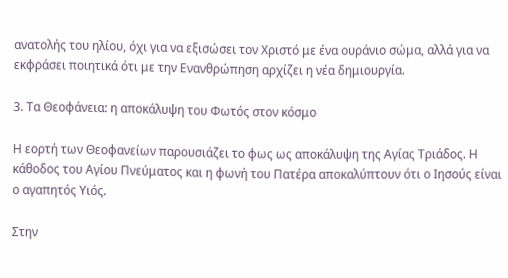ανατολής του ηλίου, όχι για να εξισώσει τον Χριστό με ένα ουράνιο σώμα, αλλά για να εκφράσει ποιητικά ότι με την Ενανθρώπηση αρχίζει η νέα δημιουργία.

3. Τα Θεοφάνεια: η αποκάλυψη του Φωτός στον κόσμο

Η εορτή των Θεοφανείων παρουσιάζει το φως ως αποκάλυψη της Αγίας Τριάδος. Η κάθοδος του Αγίου Πνεύματος και η φωνή του Πατέρα αποκαλύπτουν ότι ο Ιησούς είναι ο αγαπητός Υιός.

Στην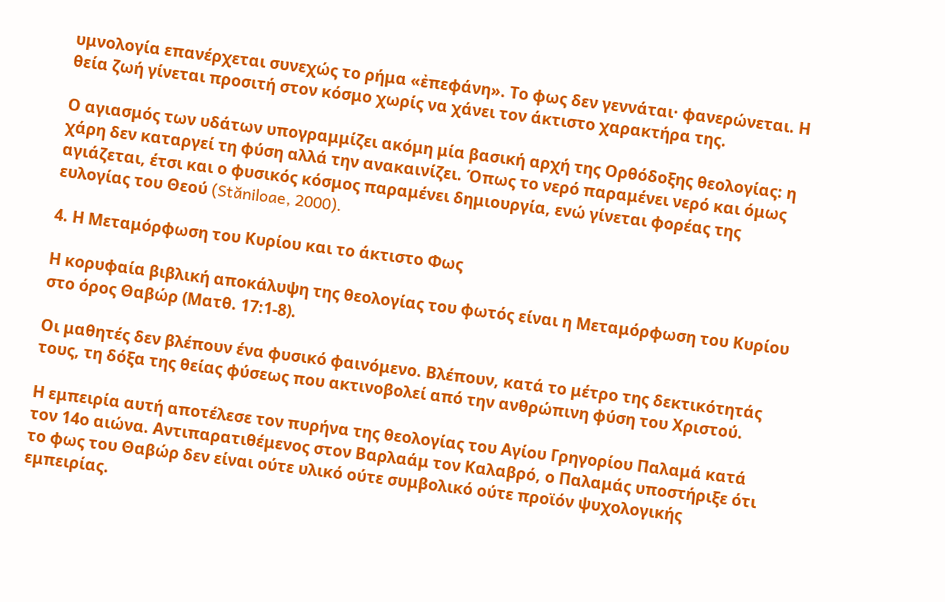υμνολογία επανέρχεται συνεχώς το ρήμα «ἐπεφάνη». Το φως δεν γεννάται· φανερώνεται. Η θεία ζωή γίνεται προσιτή στον κόσμο χωρίς να χάνει τον άκτιστο χαρακτήρα της.

Ο αγιασμός των υδάτων υπογραμμίζει ακόμη μία βασική αρχή της Ορθόδοξης θεολογίας: η χάρη δεν καταργεί τη φύση αλλά την ανακαινίζει. Όπως το νερό παραμένει νερό και όμως αγιάζεται, έτσι και ο φυσικός κόσμος παραμένει δημιουργία, ενώ γίνεται φορέας της ευλογίας του Θεού (Stăniloae, 2000).

4. Η Μεταμόρφωση του Κυρίου και το άκτιστο Φως

Η κορυφαία βιβλική αποκάλυψη της θεολογίας του φωτός είναι η Μεταμόρφωση του Κυρίου στο όρος Θαβώρ (Ματθ. 17:1-8).

Οι μαθητές δεν βλέπουν ένα φυσικό φαινόμενο. Βλέπουν, κατά το μέτρο της δεκτικότητάς τους, τη δόξα της θείας φύσεως που ακτινοβολεί από την ανθρώπινη φύση του Χριστού.

Η εμπειρία αυτή αποτέλεσε τον πυρήνα της θεολογίας του Αγίου Γρηγορίου Παλαμά κατά τον 14ο αιώνα. Αντιπαρατιθέμενος στον Βαρλαάμ τον Καλαβρό, ο Παλαμάς υποστήριξε ότι το φως του Θαβώρ δεν είναι ούτε υλικό ούτε συμβολικό ούτε προϊόν ψυχολογικής εμπειρίας.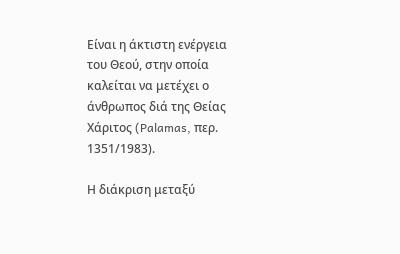Είναι η άκτιστη ενέργεια του Θεού, στην οποία καλείται να μετέχει ο άνθρωπος διά της Θείας Χάριτος (Palamas, περ. 1351/1983).

Η διάκριση μεταξύ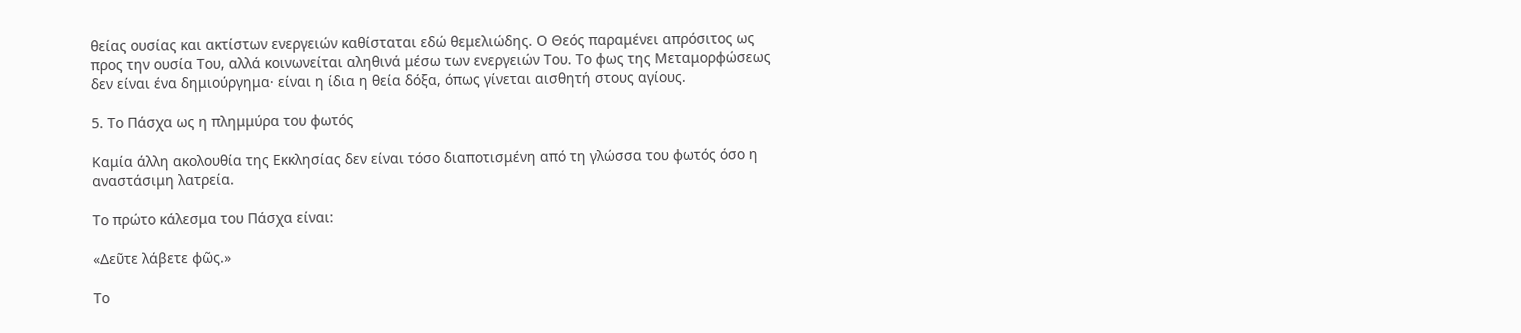θείας ουσίας και ακτίστων ενεργειών καθίσταται εδώ θεμελιώδης. Ο Θεός παραμένει απρόσιτος ως προς την ουσία Του, αλλά κοινωνείται αληθινά μέσω των ενεργειών Του. Το φως της Μεταμορφώσεως δεν είναι ένα δημιούργημα· είναι η ίδια η θεία δόξα, όπως γίνεται αισθητή στους αγίους.

5. Το Πάσχα ως η πλημμύρα του φωτός

Καμία άλλη ακολουθία της Εκκλησίας δεν είναι τόσο διαποτισμένη από τη γλώσσα του φωτός όσο η αναστάσιμη λατρεία.

Το πρώτο κάλεσμα του Πάσχα είναι:

«Δεῦτε λάβετε φῶς.»

Το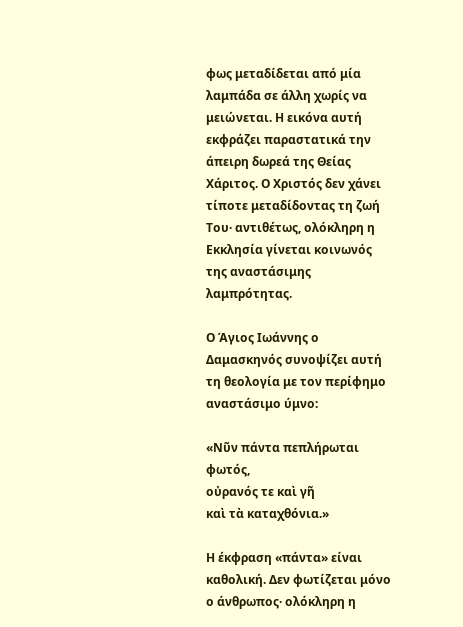φως μεταδίδεται από μία λαμπάδα σε άλλη χωρίς να μειώνεται. Η εικόνα αυτή εκφράζει παραστατικά την άπειρη δωρεά της Θείας Χάριτος. Ο Χριστός δεν χάνει τίποτε μεταδίδοντας τη ζωή Του· αντιθέτως, ολόκληρη η Εκκλησία γίνεται κοινωνός της αναστάσιμης λαμπρότητας.

Ο Άγιος Ιωάννης ο Δαμασκηνός συνοψίζει αυτή τη θεολογία με τον περίφημο αναστάσιμο ύμνο:

«Νῦν πάντα πεπλήρωται φωτός,
οὐρανός τε καὶ γῆ
καὶ τὰ καταχθόνια.»

Η έκφραση «πάντα» είναι καθολική. Δεν φωτίζεται μόνο ο άνθρωπος· ολόκληρη η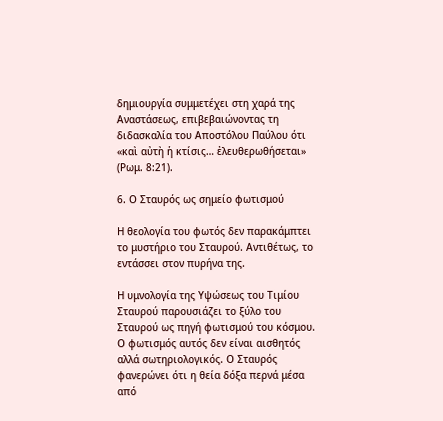δημιουργία συμμετέχει στη χαρά της Αναστάσεως, επιβεβαιώνοντας τη διδασκαλία του Αποστόλου Παύλου ότι «καὶ αὐτὴ ἡ κτίσις… ἐλευθερωθήσεται» (Ρωμ. 8:21).

6. Ο Σταυρός ως σημείο φωτισμού

Η θεολογία του φωτός δεν παρακάμπτει το μυστήριο του Σταυρού. Αντιθέτως, το εντάσσει στον πυρήνα της.

Η υμνολογία της Υψώσεως του Τιμίου Σταυρού παρουσιάζει το ξύλο του Σταυρού ως πηγή φωτισμού του κόσμου. Ο φωτισμός αυτός δεν είναι αισθητός αλλά σωτηριολογικός. Ο Σταυρός φανερώνει ότι η θεία δόξα περνά μέσα από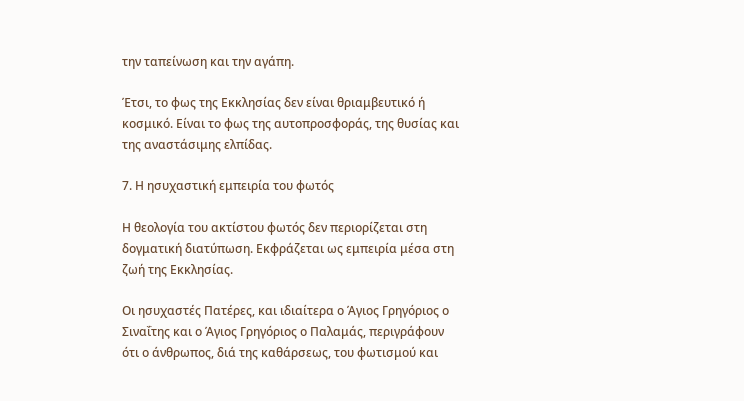την ταπείνωση και την αγάπη.

Έτσι, το φως της Εκκλησίας δεν είναι θριαμβευτικό ή κοσμικό. Είναι το φως της αυτοπροσφοράς, της θυσίας και της αναστάσιμης ελπίδας.

7. Η ησυχαστική εμπειρία του φωτός

Η θεολογία του ακτίστου φωτός δεν περιορίζεται στη δογματική διατύπωση. Εκφράζεται ως εμπειρία μέσα στη ζωή της Εκκλησίας.

Οι ησυχαστές Πατέρες, και ιδιαίτερα ο Άγιος Γρηγόριος ο Σιναΐτης και ο Άγιος Γρηγόριος ο Παλαμάς, περιγράφουν ότι ο άνθρωπος, διά της καθάρσεως, του φωτισμού και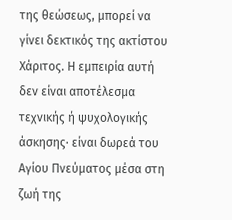της θεώσεως, μπορεί να γίνει δεκτικός της ακτίστου Χάριτος. Η εμπειρία αυτή δεν είναι αποτέλεσμα τεχνικής ή ψυχολογικής άσκησης· είναι δωρεά του Αγίου Πνεύματος μέσα στη ζωή της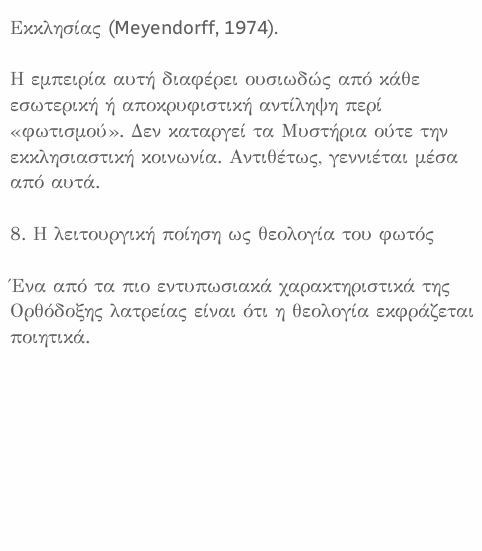Εκκλησίας (Meyendorff, 1974).

Η εμπειρία αυτή διαφέρει ουσιωδώς από κάθε εσωτερική ή αποκρυφιστική αντίληψη περί «φωτισμού». Δεν καταργεί τα Μυστήρια ούτε την εκκλησιαστική κοινωνία. Αντιθέτως, γεννιέται μέσα από αυτά.

8. Η λειτουργική ποίηση ως θεολογία του φωτός

Ένα από τα πιο εντυπωσιακά χαρακτηριστικά της Ορθόδοξης λατρείας είναι ότι η θεολογία εκφράζεται ποιητικά.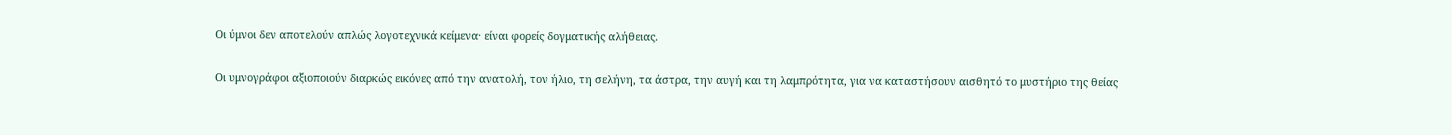Οι ύμνοι δεν αποτελούν απλώς λογοτεχνικά κείμενα· είναι φορείς δογματικής αλήθειας.

Οι υμνογράφοι αξιοποιούν διαρκώς εικόνες από την ανατολή, τον ήλιο, τη σελήνη, τα άστρα, την αυγή και τη λαμπρότητα, για να καταστήσουν αισθητό το μυστήριο της θείας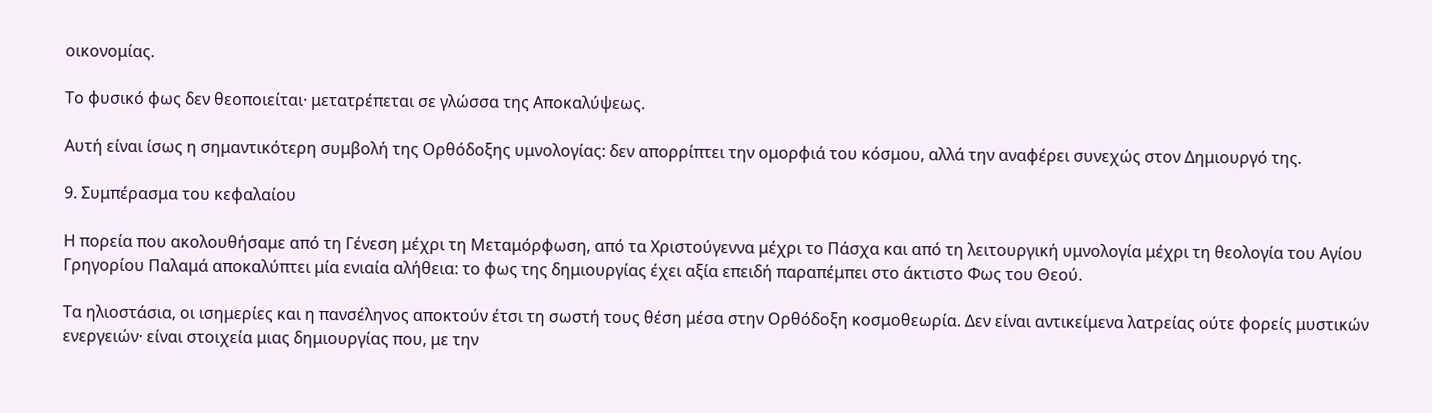οικονομίας.

Το φυσικό φως δεν θεοποιείται· μετατρέπεται σε γλώσσα της Αποκαλύψεως.

Αυτή είναι ίσως η σημαντικότερη συμβολή της Ορθόδοξης υμνολογίας: δεν απορρίπτει την ομορφιά του κόσμου, αλλά την αναφέρει συνεχώς στον Δημιουργό της.

9. Συμπέρασμα του κεφαλαίου

Η πορεία που ακολουθήσαμε από τη Γένεση μέχρι τη Μεταμόρφωση, από τα Χριστούγεννα μέχρι το Πάσχα και από τη λειτουργική υμνολογία μέχρι τη θεολογία του Αγίου Γρηγορίου Παλαμά αποκαλύπτει μία ενιαία αλήθεια: το φως της δημιουργίας έχει αξία επειδή παραπέμπει στο άκτιστο Φως του Θεού.

Τα ηλιοστάσια, οι ισημερίες και η πανσέληνος αποκτούν έτσι τη σωστή τους θέση μέσα στην Ορθόδοξη κοσμοθεωρία. Δεν είναι αντικείμενα λατρείας ούτε φορείς μυστικών ενεργειών· είναι στοιχεία μιας δημιουργίας που, με την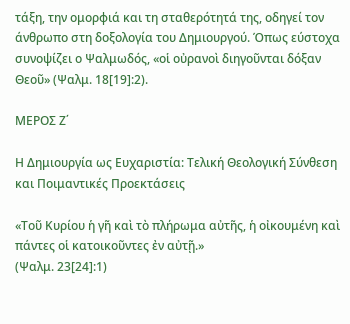τάξη, την ομορφιά και τη σταθερότητά της, οδηγεί τον άνθρωπο στη δοξολογία του Δημιουργού. Όπως εύστοχα συνοψίζει ο Ψαλμωδός, «οἱ οὐρανοὶ διηγοῦνται δόξαν Θεοῦ» (Ψαλμ. 18[19]:2).

ΜΕΡΟΣ Ζ΄

Η Δημιουργία ως Ευχαριστία: Τελική Θεολογική Σύνθεση και Ποιμαντικές Προεκτάσεις

«Τοῦ Κυρίου ἡ γῆ καὶ τὸ πλήρωμα αὐτῆς, ἡ οἰκουμένη καὶ πάντες οἱ κατοικοῦντες ἐν αὐτῇ.»
(Ψαλμ. 23[24]:1)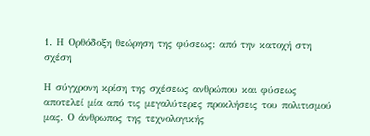1. Η Ορθόδοξη θεώρηση της φύσεως: από την κατοχή στη σχέση

Η σύγχρονη κρίση της σχέσεως ανθρώπου και φύσεως αποτελεί μία από τις μεγαλύτερες προκλήσεις του πολιτισμού μας. Ο άνθρωπος της τεχνολογικής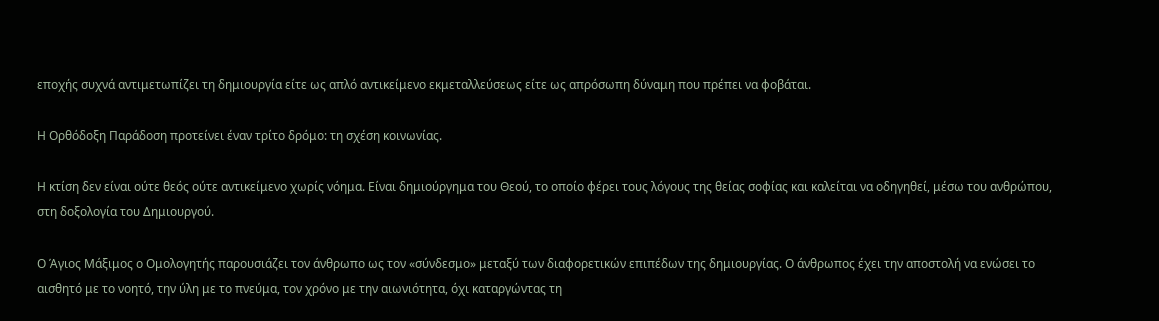εποχής συχνά αντιμετωπίζει τη δημιουργία είτε ως απλό αντικείμενο εκμεταλλεύσεως είτε ως απρόσωπη δύναμη που πρέπει να φοβάται.

Η Ορθόδοξη Παράδοση προτείνει έναν τρίτο δρόμο: τη σχέση κοινωνίας.

Η κτίση δεν είναι ούτε θεός ούτε αντικείμενο χωρίς νόημα. Είναι δημιούργημα του Θεού, το οποίο φέρει τους λόγους της θείας σοφίας και καλείται να οδηγηθεί, μέσω του ανθρώπου, στη δοξολογία του Δημιουργού.

Ο Άγιος Μάξιμος ο Ομολογητής παρουσιάζει τον άνθρωπο ως τον «σύνδεσμο» μεταξύ των διαφορετικών επιπέδων της δημιουργίας. Ο άνθρωπος έχει την αποστολή να ενώσει το αισθητό με το νοητό, την ύλη με το πνεύμα, τον χρόνο με την αιωνιότητα, όχι καταργώντας τη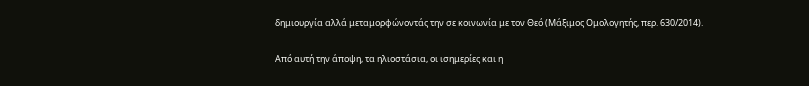δημιουργία αλλά μεταμορφώνοντάς την σε κοινωνία με τον Θεό (Μάξιμος Ομολογητής, περ. 630/2014).

Από αυτή την άποψη, τα ηλιοστάσια, οι ισημερίες και η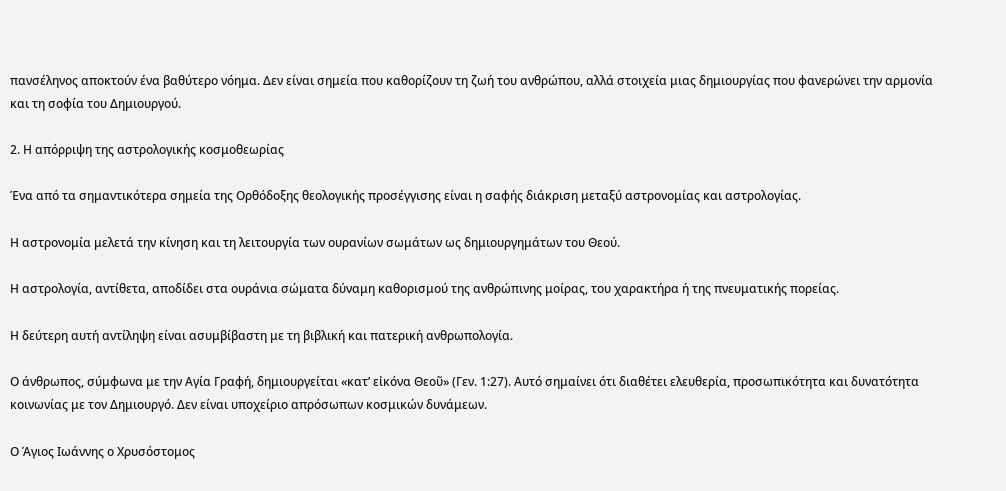πανσέληνος αποκτούν ένα βαθύτερο νόημα. Δεν είναι σημεία που καθορίζουν τη ζωή του ανθρώπου, αλλά στοιχεία μιας δημιουργίας που φανερώνει την αρμονία και τη σοφία του Δημιουργού.

2. Η απόρριψη της αστρολογικής κοσμοθεωρίας

Ένα από τα σημαντικότερα σημεία της Ορθόδοξης θεολογικής προσέγγισης είναι η σαφής διάκριση μεταξύ αστρονομίας και αστρολογίας.

Η αστρονομία μελετά την κίνηση και τη λειτουργία των ουρανίων σωμάτων ως δημιουργημάτων του Θεού.

Η αστρολογία, αντίθετα, αποδίδει στα ουράνια σώματα δύναμη καθορισμού της ανθρώπινης μοίρας, του χαρακτήρα ή της πνευματικής πορείας.

Η δεύτερη αυτή αντίληψη είναι ασυμβίβαστη με τη βιβλική και πατερική ανθρωπολογία.

Ο άνθρωπος, σύμφωνα με την Αγία Γραφή, δημιουργείται «κατ’ εἰκόνα Θεοῦ» (Γεν. 1:27). Αυτό σημαίνει ότι διαθέτει ελευθερία, προσωπικότητα και δυνατότητα κοινωνίας με τον Δημιουργό. Δεν είναι υποχείριο απρόσωπων κοσμικών δυνάμεων.

Ο Άγιος Ιωάννης ο Χρυσόστομος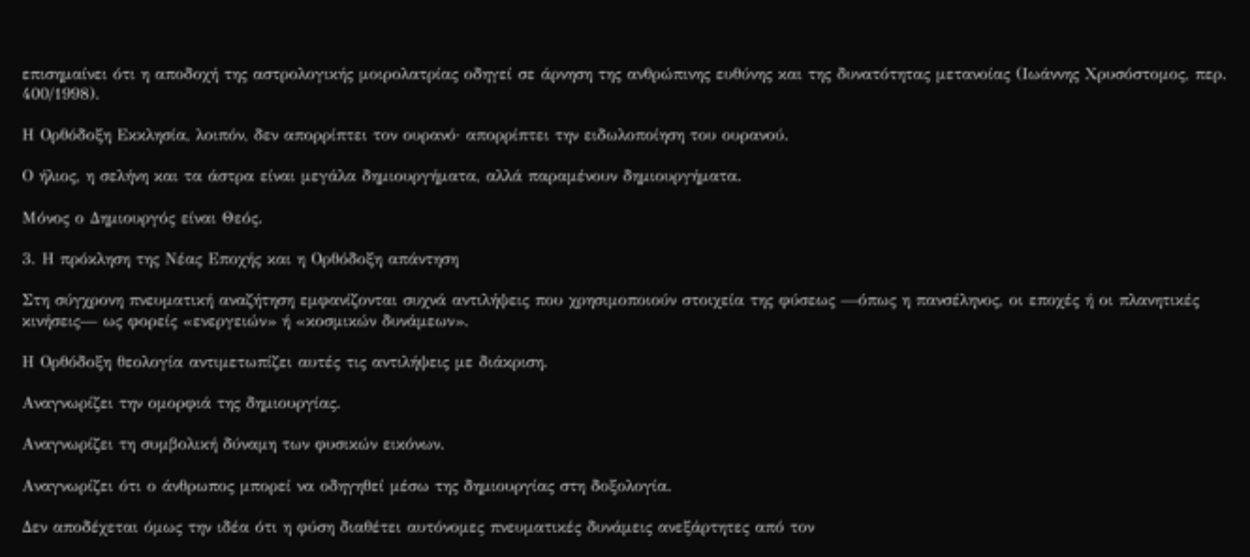επισημαίνει ότι η αποδοχή της αστρολογικής μοιρολατρίας οδηγεί σε άρνηση της ανθρώπινης ευθύνης και της δυνατότητας μετανοίας (Ιωάννης Χρυσόστομος, περ. 400/1998).

Η Ορθόδοξη Εκκλησία, λοιπόν, δεν απορρίπτει τον ουρανό· απορρίπτει την ειδωλοποίηση του ουρανού.

Ο ήλιος, η σελήνη και τα άστρα είναι μεγάλα δημιουργήματα, αλλά παραμένουν δημιουργήματα.

Μόνος ο Δημιουργός είναι Θεός.

3. Η πρόκληση της Νέας Εποχής και η Ορθόδοξη απάντηση

Στη σύγχρονη πνευματική αναζήτηση εμφανίζονται συχνά αντιλήψεις που χρησιμοποιούν στοιχεία της φύσεως —όπως η πανσέληνος, οι εποχές ή οι πλανητικές κινήσεις— ως φορείς «ενεργειών» ή «κοσμικών δυνάμεων».

Η Ορθόδοξη θεολογία αντιμετωπίζει αυτές τις αντιλήψεις με διάκριση.

Αναγνωρίζει την ομορφιά της δημιουργίας.

Αναγνωρίζει τη συμβολική δύναμη των φυσικών εικόνων.

Αναγνωρίζει ότι ο άνθρωπος μπορεί να οδηγηθεί μέσω της δημιουργίας στη δοξολογία.

Δεν αποδέχεται όμως την ιδέα ότι η φύση διαθέτει αυτόνομες πνευματικές δυνάμεις ανεξάρτητες από τον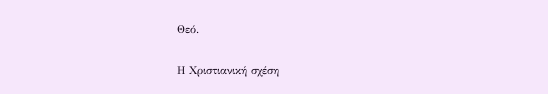Θεό.

Η Χριστιανική σχέση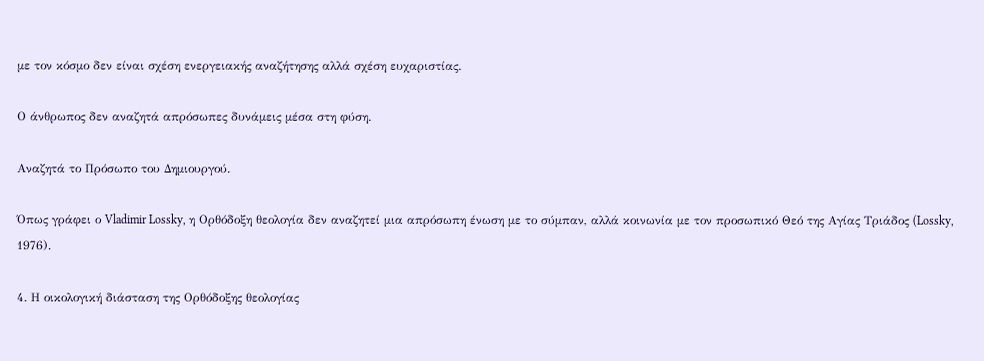με τον κόσμο δεν είναι σχέση ενεργειακής αναζήτησης αλλά σχέση ευχαριστίας.

Ο άνθρωπος δεν αναζητά απρόσωπες δυνάμεις μέσα στη φύση.

Αναζητά το Πρόσωπο του Δημιουργού.

Όπως γράφει ο Vladimir Lossky, η Ορθόδοξη θεολογία δεν αναζητεί μια απρόσωπη ένωση με το σύμπαν, αλλά κοινωνία με τον προσωπικό Θεό της Αγίας Τριάδος (Lossky, 1976).

4. Η οικολογική διάσταση της Ορθόδοξης θεολογίας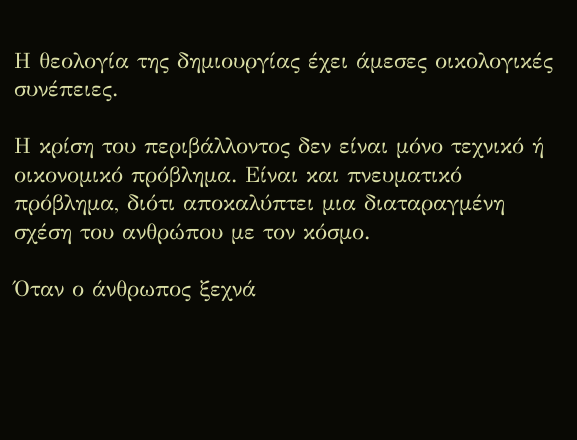Η θεολογία της δημιουργίας έχει άμεσες οικολογικές συνέπειες.

Η κρίση του περιβάλλοντος δεν είναι μόνο τεχνικό ή οικονομικό πρόβλημα. Είναι και πνευματικό πρόβλημα, διότι αποκαλύπτει μια διαταραγμένη σχέση του ανθρώπου με τον κόσμο.

Όταν ο άνθρωπος ξεχνά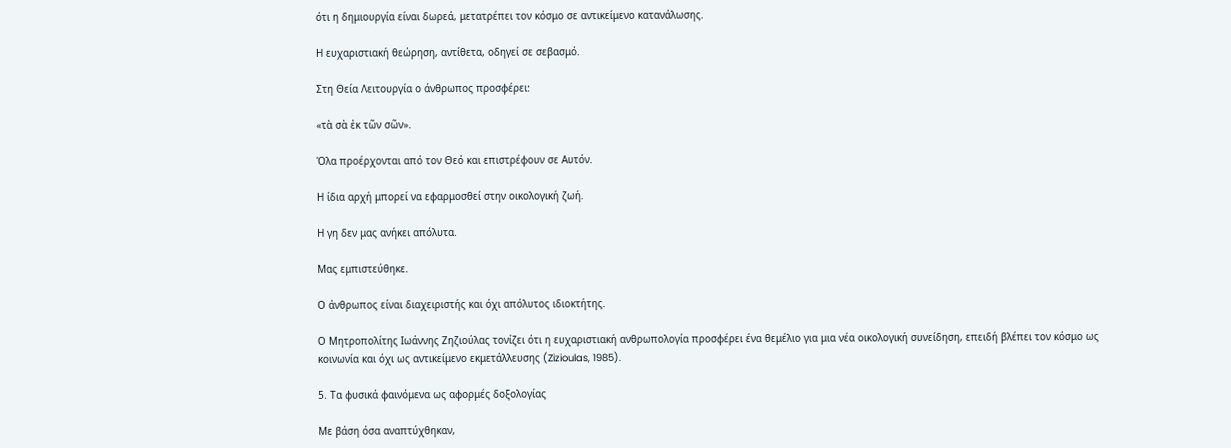ότι η δημιουργία είναι δωρεά, μετατρέπει τον κόσμο σε αντικείμενο κατανάλωσης.

Η ευχαριστιακή θεώρηση, αντίθετα, οδηγεί σε σεβασμό.

Στη Θεία Λειτουργία ο άνθρωπος προσφέρει:

«τὰ σὰ ἐκ τῶν σῶν».

Όλα προέρχονται από τον Θεό και επιστρέφουν σε Αυτόν.

Η ίδια αρχή μπορεί να εφαρμοσθεί στην οικολογική ζωή.

Η γη δεν μας ανήκει απόλυτα.

Μας εμπιστεύθηκε.

Ο άνθρωπος είναι διαχειριστής και όχι απόλυτος ιδιοκτήτης.

Ο Μητροπολίτης Ιωάννης Ζηζιούλας τονίζει ότι η ευχαριστιακή ανθρωπολογία προσφέρει ένα θεμέλιο για μια νέα οικολογική συνείδηση, επειδή βλέπει τον κόσμο ως κοινωνία και όχι ως αντικείμενο εκμετάλλευσης (Zizioulas, 1985).

5. Τα φυσικά φαινόμενα ως αφορμές δοξολογίας

Με βάση όσα αναπτύχθηκαν,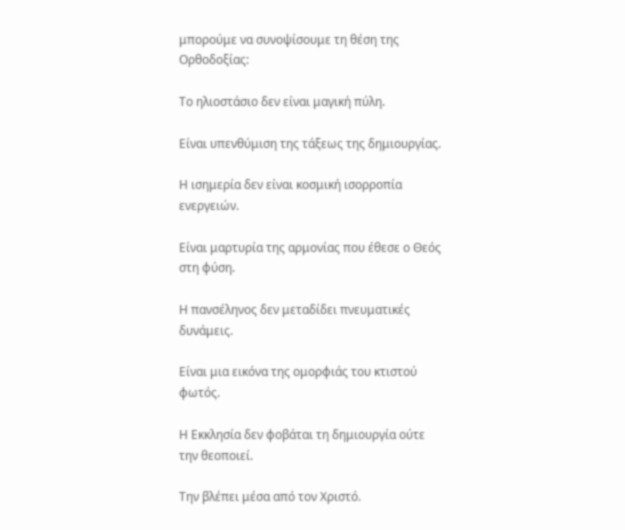μπορούμε να συνοψίσουμε τη θέση της Ορθοδοξίας:

Το ηλιοστάσιο δεν είναι μαγική πύλη.

Είναι υπενθύμιση της τάξεως της δημιουργίας.

Η ισημερία δεν είναι κοσμική ισορροπία ενεργειών.

Είναι μαρτυρία της αρμονίας που έθεσε ο Θεός στη φύση.

Η πανσέληνος δεν μεταδίδει πνευματικές δυνάμεις.

Είναι μια εικόνα της ομορφιάς του κτιστού φωτός.

Η Εκκλησία δεν φοβάται τη δημιουργία ούτε την θεοποιεί.

Την βλέπει μέσα από τον Χριστό.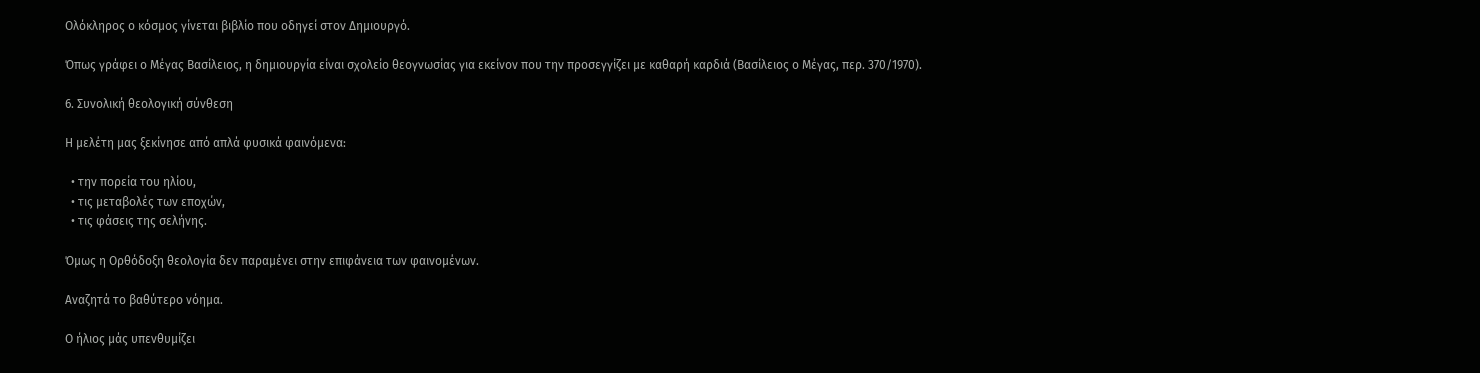Ολόκληρος ο κόσμος γίνεται βιβλίο που οδηγεί στον Δημιουργό.

Όπως γράφει ο Μέγας Βασίλειος, η δημιουργία είναι σχολείο θεογνωσίας για εκείνον που την προσεγγίζει με καθαρή καρδιά (Βασίλειος ο Μέγας, περ. 370/1970).

6. Συνολική θεολογική σύνθεση

Η μελέτη μας ξεκίνησε από απλά φυσικά φαινόμενα:

  • την πορεία του ηλίου,
  • τις μεταβολές των εποχών,
  • τις φάσεις της σελήνης.

Όμως η Ορθόδοξη θεολογία δεν παραμένει στην επιφάνεια των φαινομένων.

Αναζητά το βαθύτερο νόημα.

Ο ήλιος μάς υπενθυμίζει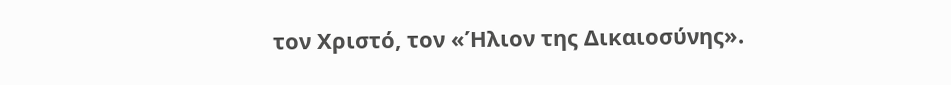τον Χριστό, τον «Ήλιον της Δικαιοσύνης».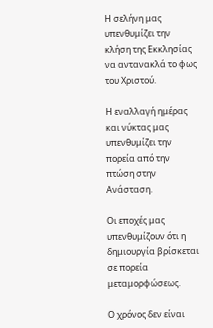Η σελήνη μας υπενθυμίζει την κλήση της Εκκλησίας να αντανακλά το φως του Χριστού.

Η εναλλαγή ημέρας και νύκτας μας υπενθυμίζει την πορεία από την πτώση στην Ανάσταση.

Οι εποχές μας υπενθυμίζουν ότι η δημιουργία βρίσκεται σε πορεία μεταμορφώσεως.

Ο χρόνος δεν είναι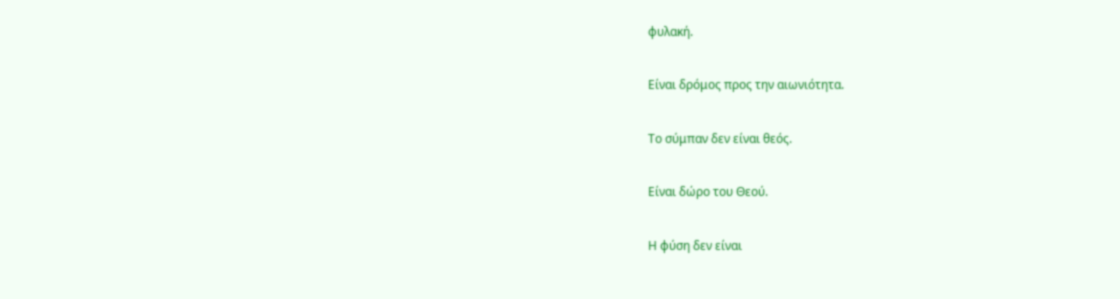φυλακή.

Είναι δρόμος προς την αιωνιότητα.

Το σύμπαν δεν είναι θεός.

Είναι δώρο του Θεού.

Η φύση δεν είναι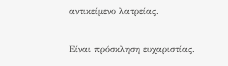αντικείμενο λατρείας.

Είναι πρόσκληση ευχαριστίας.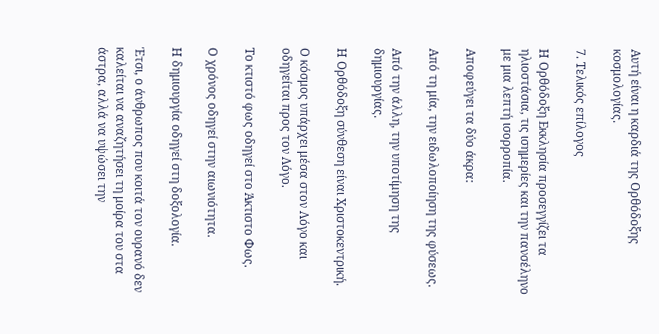Αυτή είναι η καρδιά της Ορθόδοξης κοσμολογίας.

7. Τελικός επίλογος

Η Ορθόδοξη Εκκλησία προσεγγίζει τα ηλιοστάσια, τις ισημερίες και την πανσέληνο με μια λεπτή ισορροπία.

Αποφεύγει τα δύο άκρα:

Από τη μία, την ειδωλοποίηση της φύσεως.

Από την άλλη, την υποτίμηση της δημιουργίας.

Η Ορθόδοξη σύνθεση είναι Χριστοκεντρική.

Ο κόσμος υπάρχει μέσα στον Λόγο και οδηγείται προς τον Λόγο.

Το κτιστό φως οδηγεί στο Άκτιστο Φως.

Ο χρόνος οδηγεί στην αιωνιότητα.

Η δημιουργία οδηγεί στη δοξολογία.

Έτσι, ο άνθρωπος που κοιτά τον ουρανό δεν καλείται να αναζητήσει τη μοίρα του στα άστρα, αλλά να υψώσει την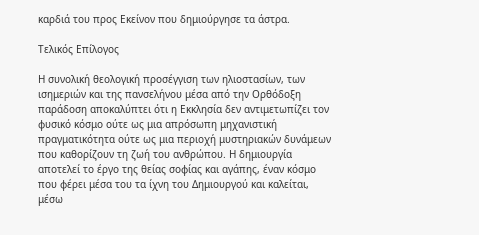καρδιά του προς Εκείνον που δημιούργησε τα άστρα.

Τελικός Επίλογος

Η συνολική θεολογική προσέγγιση των ηλιοστασίων, των ισημεριών και της πανσελήνου μέσα από την Ορθόδοξη παράδοση αποκαλύπτει ότι η Εκκλησία δεν αντιμετωπίζει τον φυσικό κόσμο ούτε ως μια απρόσωπη μηχανιστική πραγματικότητα ούτε ως μια περιοχή μυστηριακών δυνάμεων που καθορίζουν τη ζωή του ανθρώπου. Η δημιουργία αποτελεί το έργο της θείας σοφίας και αγάπης, έναν κόσμο που φέρει μέσα του τα ίχνη του Δημιουργού και καλείται, μέσω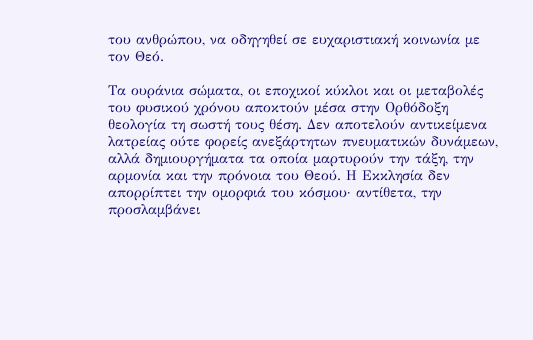του ανθρώπου, να οδηγηθεί σε ευχαριστιακή κοινωνία με τον Θεό.

Τα ουράνια σώματα, οι εποχικοί κύκλοι και οι μεταβολές του φυσικού χρόνου αποκτούν μέσα στην Ορθόδοξη θεολογία τη σωστή τους θέση. Δεν αποτελούν αντικείμενα λατρείας ούτε φορείς ανεξάρτητων πνευματικών δυνάμεων, αλλά δημιουργήματα τα οποία μαρτυρούν την τάξη, την αρμονία και την πρόνοια του Θεού. Η Εκκλησία δεν απορρίπτει την ομορφιά του κόσμου· αντίθετα, την προσλαμβάνει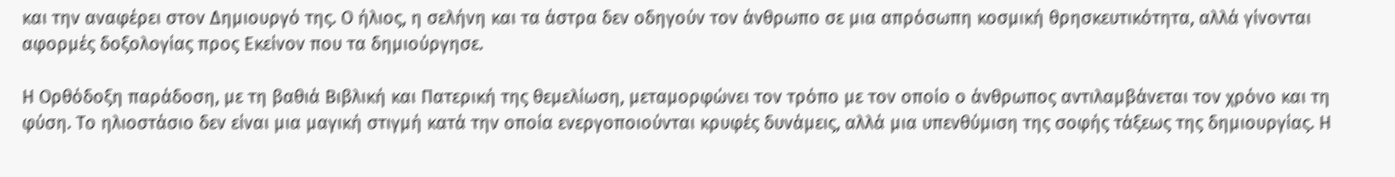και την αναφέρει στον Δημιουργό της. Ο ήλιος, η σελήνη και τα άστρα δεν οδηγούν τον άνθρωπο σε μια απρόσωπη κοσμική θρησκευτικότητα, αλλά γίνονται αφορμές δοξολογίας προς Εκείνον που τα δημιούργησε.

Η Ορθόδοξη παράδοση, με τη βαθιά Βιβλική και Πατερική της θεμελίωση, μεταμορφώνει τον τρόπο με τον οποίο ο άνθρωπος αντιλαμβάνεται τον χρόνο και τη φύση. Το ηλιοστάσιο δεν είναι μια μαγική στιγμή κατά την οποία ενεργοποιούνται κρυφές δυνάμεις, αλλά μια υπενθύμιση της σοφής τάξεως της δημιουργίας. Η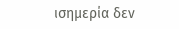ισημερία δεν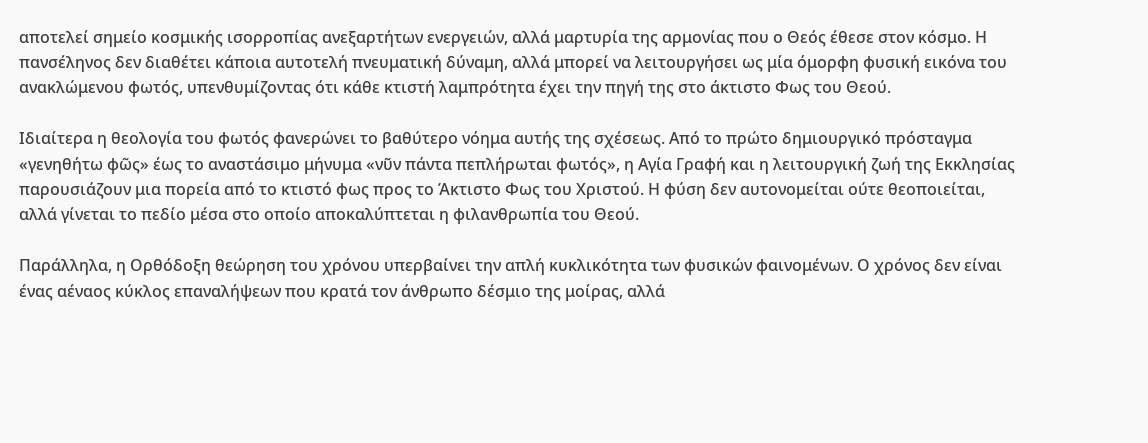αποτελεί σημείο κοσμικής ισορροπίας ανεξαρτήτων ενεργειών, αλλά μαρτυρία της αρμονίας που ο Θεός έθεσε στον κόσμο. Η πανσέληνος δεν διαθέτει κάποια αυτοτελή πνευματική δύναμη, αλλά μπορεί να λειτουργήσει ως μία όμορφη φυσική εικόνα του ανακλώμενου φωτός, υπενθυμίζοντας ότι κάθε κτιστή λαμπρότητα έχει την πηγή της στο άκτιστο Φως του Θεού.

Ιδιαίτερα η θεολογία του φωτός φανερώνει το βαθύτερο νόημα αυτής της σχέσεως. Από το πρώτο δημιουργικό πρόσταγμα «γενηθήτω φῶς» έως το αναστάσιμο μήνυμα «νῦν πάντα πεπλήρωται φωτός», η Αγία Γραφή και η λειτουργική ζωή της Εκκλησίας παρουσιάζουν μια πορεία από το κτιστό φως προς το Άκτιστο Φως του Χριστού. Η φύση δεν αυτονομείται ούτε θεοποιείται, αλλά γίνεται το πεδίο μέσα στο οποίο αποκαλύπτεται η φιλανθρωπία του Θεού.

Παράλληλα, η Ορθόδοξη θεώρηση του χρόνου υπερβαίνει την απλή κυκλικότητα των φυσικών φαινομένων. Ο χρόνος δεν είναι ένας αέναος κύκλος επαναλήψεων που κρατά τον άνθρωπο δέσμιο της μοίρας, αλλά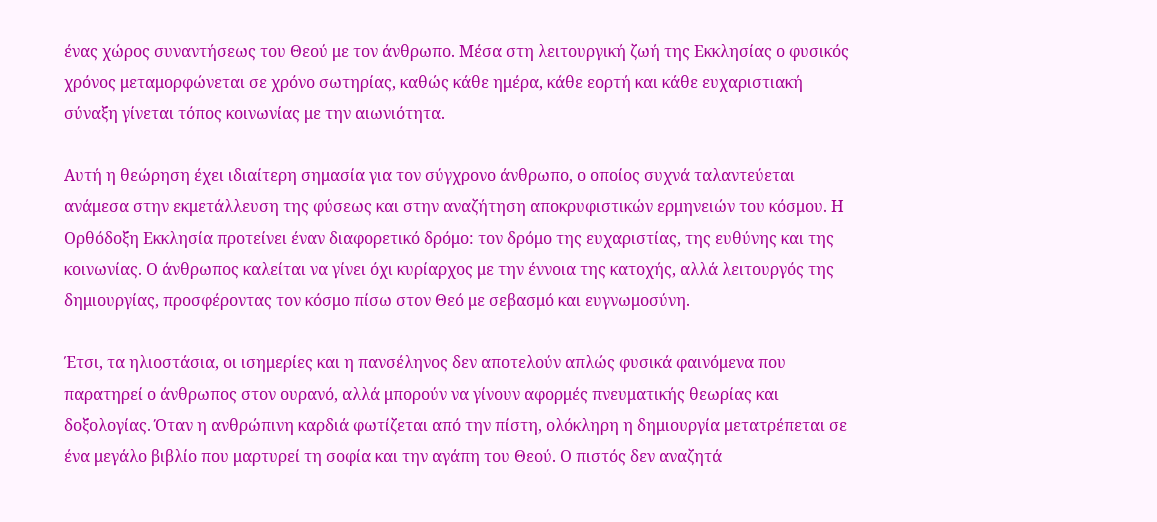ένας χώρος συναντήσεως του Θεού με τον άνθρωπο. Μέσα στη λειτουργική ζωή της Εκκλησίας ο φυσικός χρόνος μεταμορφώνεται σε χρόνο σωτηρίας, καθώς κάθε ημέρα, κάθε εορτή και κάθε ευχαριστιακή σύναξη γίνεται τόπος κοινωνίας με την αιωνιότητα.

Αυτή η θεώρηση έχει ιδιαίτερη σημασία για τον σύγχρονο άνθρωπο, ο οποίος συχνά ταλαντεύεται ανάμεσα στην εκμετάλλευση της φύσεως και στην αναζήτηση αποκρυφιστικών ερμηνειών του κόσμου. Η Ορθόδοξη Εκκλησία προτείνει έναν διαφορετικό δρόμο: τον δρόμο της ευχαριστίας, της ευθύνης και της κοινωνίας. Ο άνθρωπος καλείται να γίνει όχι κυρίαρχος με την έννοια της κατοχής, αλλά λειτουργός της δημιουργίας, προσφέροντας τον κόσμο πίσω στον Θεό με σεβασμό και ευγνωμοσύνη.

Έτσι, τα ηλιοστάσια, οι ισημερίες και η πανσέληνος δεν αποτελούν απλώς φυσικά φαινόμενα που παρατηρεί ο άνθρωπος στον ουρανό, αλλά μπορούν να γίνουν αφορμές πνευματικής θεωρίας και δοξολογίας. Όταν η ανθρώπινη καρδιά φωτίζεται από την πίστη, ολόκληρη η δημιουργία μετατρέπεται σε ένα μεγάλο βιβλίο που μαρτυρεί τη σοφία και την αγάπη του Θεού. Ο πιστός δεν αναζητά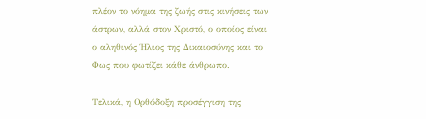πλέον το νόημα της ζωής στις κινήσεις των άστρων, αλλά στον Χριστό, ο οποίος είναι ο αληθινός Ήλιος της Δικαιοσύνης και το Φως που φωτίζει κάθε άνθρωπο.

Τελικά, η Ορθόδοξη προσέγγιση της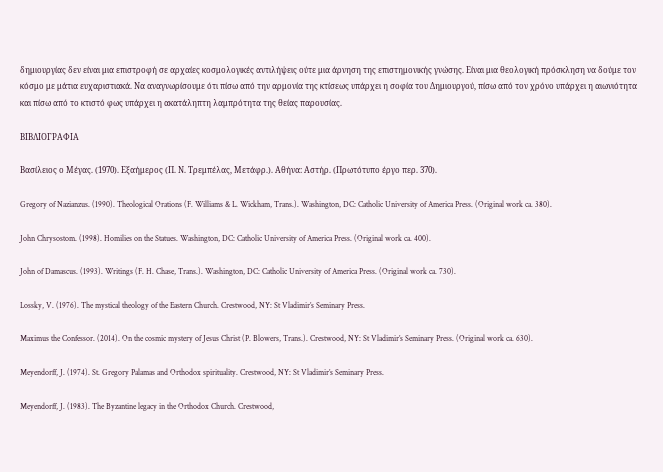δημιουργίας δεν είναι μια επιστροφή σε αρχαίες κοσμολογικές αντιλήψεις ούτε μια άρνηση της επιστημονικής γνώσης. Είναι μια θεολογική πρόσκληση να δούμε τον κόσμο με μάτια ευχαριστιακά. Να αναγνωρίσουμε ότι πίσω από την αρμονία της κτίσεως υπάρχει η σοφία του Δημιουργού, πίσω από τον χρόνο υπάρχει η αιωνιότητα και πίσω από το κτιστό φως υπάρχει η ακατάληπτη λαμπρότητα της θείας παρουσίας.

ΒΙΒΛΙΟΓΡΑΦΙΑ

Βασίλειος ο Μέγας. (1970). Εξαήμερος (Π. Ν. Τρεμπέλας, Μετάφρ.). Αθήνα: Αστήρ. (Πρωτότυπο έργο περ. 370).

Gregory of Nazianzus. (1990). Theological Orations (F. Williams & L. Wickham, Trans.). Washington, DC: Catholic University of America Press. (Original work ca. 380).

John Chrysostom. (1998). Homilies on the Statues. Washington, DC: Catholic University of America Press. (Original work ca. 400).

John of Damascus. (1993). Writings (F. H. Chase, Trans.). Washington, DC: Catholic University of America Press. (Original work ca. 730).

Lossky, V. (1976). The mystical theology of the Eastern Church. Crestwood, NY: St Vladimir’s Seminary Press.

Maximus the Confessor. (2014). On the cosmic mystery of Jesus Christ (P. Blowers, Trans.). Crestwood, NY: St Vladimir’s Seminary Press. (Original work ca. 630).

Meyendorff, J. (1974). St. Gregory Palamas and Orthodox spirituality. Crestwood, NY: St Vladimir’s Seminary Press.

Meyendorff, J. (1983). The Byzantine legacy in the Orthodox Church. Crestwood,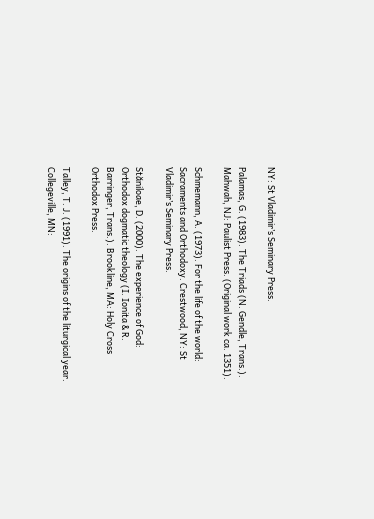NY: St Vladimir’s Seminary Press.

Palamas, G. (1983). The Triads (N. Gendle, Trans.). Mahwah, NJ: Paulist Press. (Original work ca. 1351).

Schmemann, A. (1973). For the life of the world: Sacraments and Orthodoxy. Crestwood, NY: St Vladimir’s Seminary Press.

Stăniloae, D. (2000). The experience of God: Orthodox dogmatic theology (I. Ionita & R. Barringer, Trans.). Brookline, MA: Holy Cross Orthodox Press.

Talley, T. J. (1991). The origins of the liturgical year. Collegeville, MN: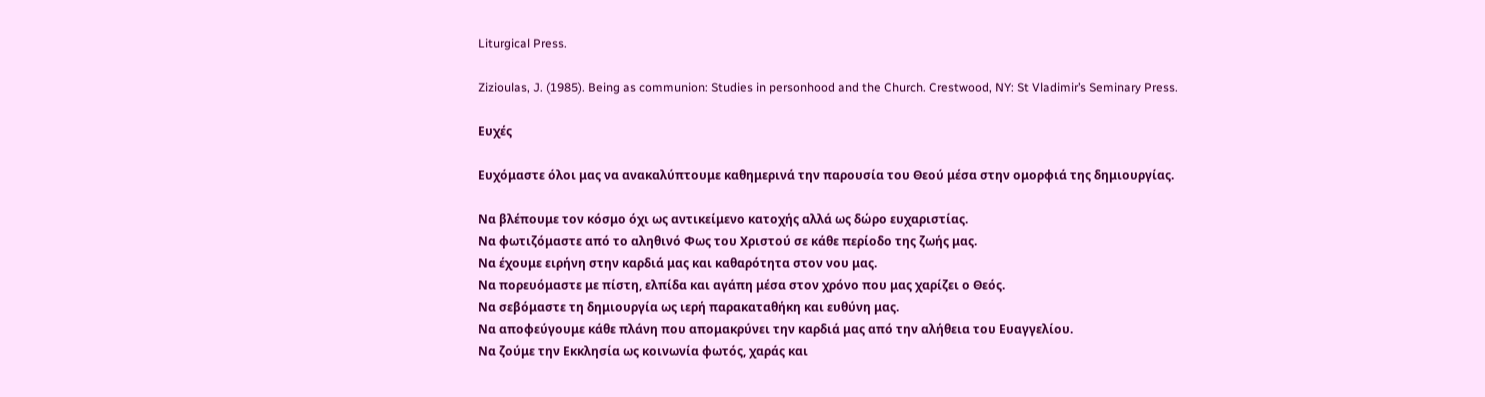Liturgical Press.

Zizioulas, J. (1985). Being as communion: Studies in personhood and the Church. Crestwood, NY: St Vladimir’s Seminary Press.

Ευχές

Ευχόμαστε όλοι μας να ανακαλύπτουμε καθημερινά την παρουσία του Θεού μέσα στην ομορφιά της δημιουργίας.

Να βλέπουμε τον κόσμο όχι ως αντικείμενο κατοχής αλλά ως δώρο ευχαριστίας.
Να φωτιζόμαστε από το αληθινό Φως του Χριστού σε κάθε περίοδο της ζωής μας.
Να έχουμε ειρήνη στην καρδιά μας και καθαρότητα στον νου μας.
Να πορευόμαστε με πίστη, ελπίδα και αγάπη μέσα στον χρόνο που μας χαρίζει ο Θεός.
Να σεβόμαστε τη δημιουργία ως ιερή παρακαταθήκη και ευθύνη μας.
Να αποφεύγουμε κάθε πλάνη που απομακρύνει την καρδιά μας από την αλήθεια του Ευαγγελίου.
Να ζούμε την Εκκλησία ως κοινωνία φωτός, χαράς και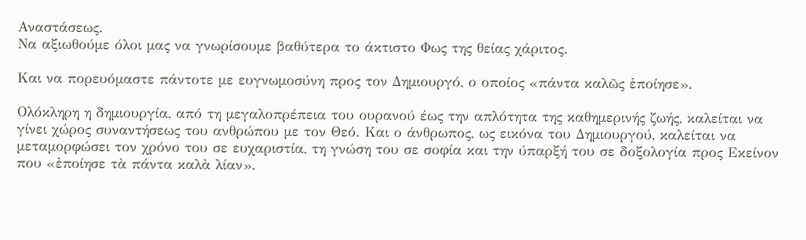Αναστάσεως.
Να αξιωθούμε όλοι μας να γνωρίσουμε βαθύτερα το άκτιστο Φως της θείας χάριτος.

Και να πορευόμαστε πάντοτε με ευγνωμοσύνη προς τον Δημιουργό, ο οποίος «πάντα καλῶς ἐποίησε».

Ολόκληρη η δημιουργία, από τη μεγαλοπρέπεια του ουρανού έως την απλότητα της καθημερινής ζωής, καλείται να γίνει χώρος συναντήσεως του ανθρώπου με τον Θεό. Και ο άνθρωπος, ως εικόνα του Δημιουργού, καλείται να μεταμορφώσει τον χρόνο του σε ευχαριστία, τη γνώση του σε σοφία και την ύπαρξή του σε δοξολογία προς Εκείνον που «ἐποίησε τὰ πάντα καλὰ λίαν».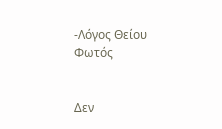-Λόγος Θείου Φωτός


Δεν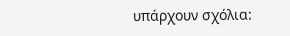υπάρχουν σχόλια: